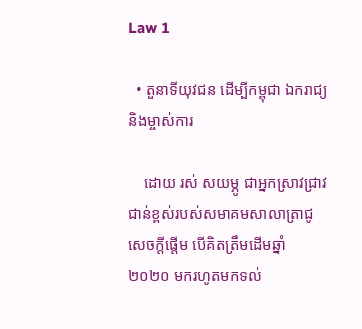Law 1

  • តួនាទីយុវជន ដើម្បីកម្ពុជា ឯករាជ្យ និងម្ចាស់ការ

    ដោយ រស់ សយម្ភូ ជាអ្នកស្រាវជ្រាវជាន់ខ្ពស់របស់សមាគមសាលាត្រាជូ សេចក្តីផ្តើម បើគិតត្រឹមដើមឆ្នាំ ២០២០ មករហូតមកទល់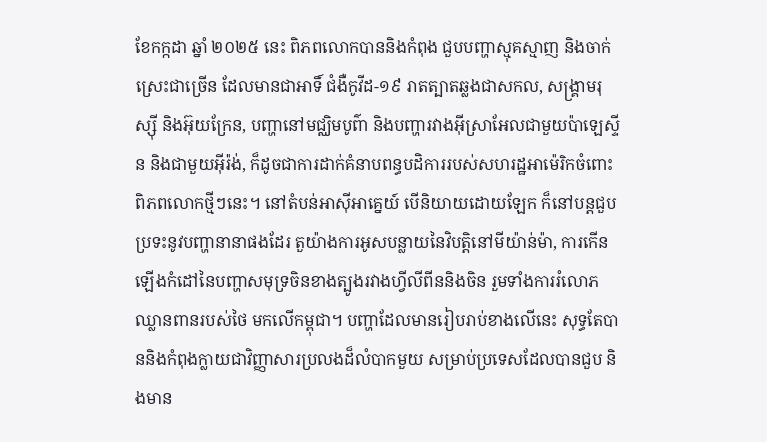ខែកក្កដា ឆ្នាំ ២០២៥ នេះ ពិភពលោកបាននិងកំពុង ជួបបញ្ហាស្មុគស្មាញ និងចាក់ស្រេះជាច្រើន ដែលមានជាអាទិ៍ ជំងឺកូវីដ-១៩ រាតត្បាតឆ្លងជាសកល, សង្គ្រាមរុស្ស៊ី និងអ៊ុយក្រែន, បញ្ហានៅមជ្ឈិមបូព៌ា និងបញ្ហារវាងអ៊ីស្រាអែលជាមួយប៉ាឡេស្ទីន និងជាមួយអ៊ីរ៉ង់, ក៏ដូចជាការដាក់គំនាបពន្ធបដិការរបស់សហរដ្ឋអាម៉េរិកចំពោះពិភពលោកថ្មីៗនេះ។ នៅតំបន់អាស៊ីអាគ្នេយ៍ បើនិយាយដោយឡែក ក៏នៅបន្តជួបប្រទះនូវបញ្ហានានាផងដែរ តួយ៉ាងការអូសបន្លាយនៃវិបត្តិនៅមីយ៉ាន់ម៉ា, ការកើនឡើងកំដៅនៃបញ្ហាសមុទ្រចិនខាងត្បូងរវាងហ្វីលីពីននិងចិន រួមទាំងការរំលោភឈ្លានពានរបស់ថៃ មកលើកម្ពុជា។ បញ្ហាដែលមានរៀបរាប់ខាងលើនេះ សុទ្ធតែបាននិងកំពុងក្លាយជាវិញ្ញាសារប្រលងដ៏លំបាកមួយ សម្រាប់ប្រទេសដែលបានជួប និងមាន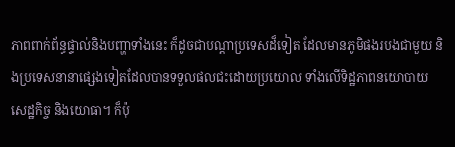ភាពពាក់ព័ន្ធផ្ទាល់និងបញ្ហាទាំងនេះ ក៏ដូចជាបណ្តាប្រទេសដ៏ទៀត ដែលមានភូមិផងរបងជាមួយ និងប្រទេសនានាផ្សេងទៀតដែលបានទទួលផលជះដោយប្រយោល ទាំងលើទិដ្ឋភាពនយោបាយ សេដ្ឋកិច្ច និងយោធា។ ក៏ប៉ុ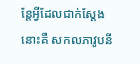ន្តែអ្វីដែលជាក់ស្តែង នោះគឺ សកលភាវូបនី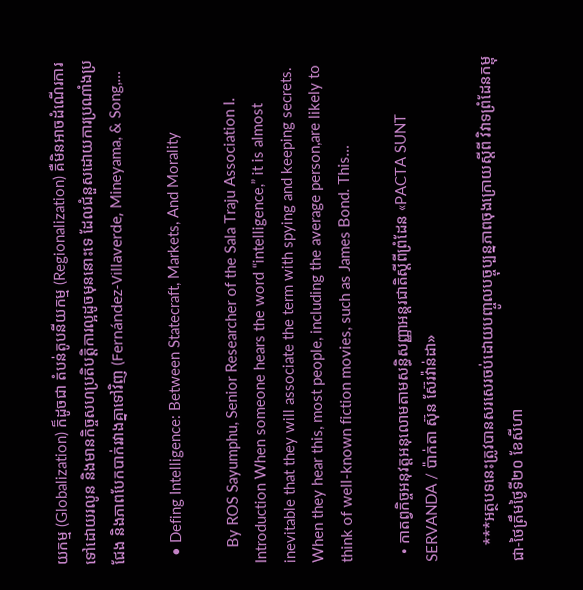យកម្ម (Globalization) ក៏ដូចជា តំបន់តូបនីយកម្ម (Regionalization) គឺមិនអាចដំណើរការទៅដោយរលូន និងមានកិច្ចសហប្រតិបត្តិការល្អដូចមុននោះទេ ដែលជំនួសដោយការប្រណាំងប្រជែង និងភាពបែកបាក់រវាងគ្នាទៅវិញ (Fernández-Villaverde, Mineyama, & Song,…

  • Defing Intelligence: Between Statecraft, Markets, And Morality

    By ROS Sayumphu, Senior Researcher of the Sala Traju Association I. Introduction When someone hears the word “intelligence,” it is almost inevitable that they will associate the term with spying and keeping secrets. When they hear this, most people, including the average person,are likely to think of well-known fiction movies, such as James Bond. This…

  • កាតព្វកិច្ចអនុវត្តអនុលោមតាមសន្ធិសញ្ញាអន្តរជាតិស្តីពីព្រំដែន «PACTA SUNT SERVANDA / ប៉ាក់តា ស៊ុន ស៊ែរវ៉ាន់ដា»

    ***អត្ថបទនេះត្រូវបានសរសេរចប់ដោយបញ្ចូលបច្ចុប្បន្នភាពចុងក្រោយស្តីពី វិវាទព្រំដែនកម្ពុជា-ថៃត្រឹមថ្ងៃទី២០ ខែសីហា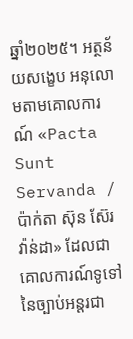ឆ្នាំ២០២៥។ អត្ថន័យសង្ខេប អនុលោមតាមគោលការណ៍ «Pacta Sunt Servanda / ប៉ាក់តា ស៊ុន ស៊ែរវ៉ាន់ដា» ដែលជាគោលការណ៍ទូទៅនៃច្បាប់អន្តរជា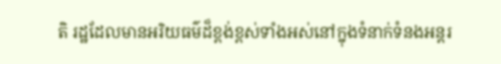តិ រដ្ឋដែលមានអរិយធម៌ដ៏ខ្ពង់ខ្ពស់ទាំងអស់នៅក្នុងទំនាក់ទំនងអន្តរ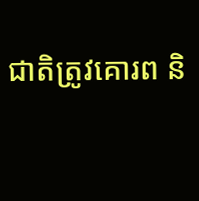ជាតិត្រូវគោរព និ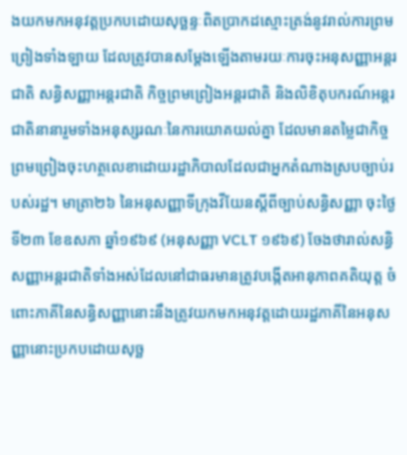ងយកមកអនុវត្តប្រកបដោយសុច្ឆន្ទៈពិតប្រាកដស្មោះត្រង់នូវរាល់ការព្រមព្រៀងទាំងឡាយ ដែលត្រូវបានសម្ដែងឡើងតាមរយៈការចុះអនុសញ្ញាអន្តរជាតិ សន្ធិសញ្ញាអន្តរជាតិ កិច្ចព្រមព្រៀងអន្តរជាតិ និងលិខិតុបករណ៍អន្តរជាតិនានារួមទាំងអនុស្សរណៈនៃការយោគយល់គ្នា ដែលមានតម្លៃជាកិច្ចព្រមព្រៀងចុះហត្ថលេខាដោយរដ្ឋាភិបាលដែលជាអ្នកតំណាងស្របច្បាប់របស់រដ្ឋ។ មាត្រា២៦ នៃអនុសញ្ញាទីក្រុងវីយែនស្ដីពីច្បាប់សន្ធិសញ្ញា ចុះថ្ងៃទី២៣ ខែឧសភា ឆ្នាំ១៩៦៩ (អនុសញ្ញា VCLT ១៩៦៩) ចែងថារាល់សន្ធិសញ្ញាអន្តរជាតិទាំងអស់ដែលនៅជាធរមានត្រូវបង្កើតអានុភាពគតិយុត្ត ចំពោះភាគីនៃសន្ធិសញ្ញានោះនឹងត្រូវយកមកអនុវត្តដោយរដ្ឋភាគីនៃអនុសញ្ញានោះប្រកបដោយសុច្ឆ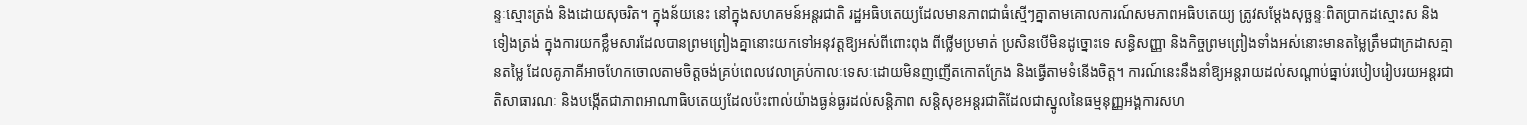ន្ទៈស្មោះត្រង់ និងដោយសុចរិត។ ក្នុងន័យនេះ នៅក្នុងសហគមន៍អន្តរជាតិ រដ្ឋអធិបតេយ្យដែលមានភាពជាធំស្មើៗគ្នាតាមគោលការណ៍សមភាពអធិបតេយ្យ ត្រូវសម្ដែងសុច្ឆន្ទៈពិតប្រាកដស្មោះស និងទៀងត្រង់ ក្នុងការយកខ្លឹមសារដែលបានព្រមព្រៀងគ្នានោះយកទៅអនុវត្តឱ្យអស់ពីពោះពុង ពីថ្លើមប្រមាត់ ប្រសិនបើមិនដូច្នោះទេ សន្ធិសញ្ញា និងកិច្ចព្រមព្រៀងទាំងអស់នោះមានតម្លៃត្រឹមជាក្រដាសគ្មានតម្លៃ ដែលគូភាគីអាចហែកចោលតាមចិត្តចង់គ្រប់ពេលវេលាគ្រប់កាលៈទេសៈដោយមិនញញើតកោតក្រែង និងធ្វើតាមទំនើងចិត្ត។ ការណ៍នេះនឹងនាំឱ្យអន្តរាយដល់សណ្ដាប់ធ្នាប់របៀបរៀបរយអន្តរជាតិសាធារណៈ និងបង្កើតជាភាពអាណាធិបតេយ្យដែលប៉ះពាល់យ៉ាងធ្ងន់ធ្ងរដល់សន្តិភាព សន្តិសុខអន្តរជាតិដែលជាស្នូលនៃធម្មនុញ្ញអង្គការសហ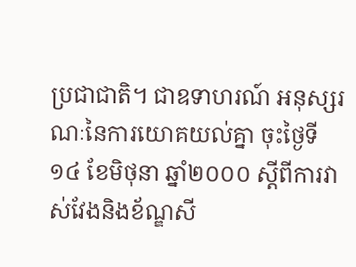ប្រជាជាតិ។ ជាឧទាហរណ៍ អនុស្សរណៈនៃការយោគយល់គ្នា ចុះថ្ងៃទី១៤ ខែមិថុនា ឆ្នាំ២០០០ ស្តីពីការវាស់វែងនិងខ័ណ្ឌសី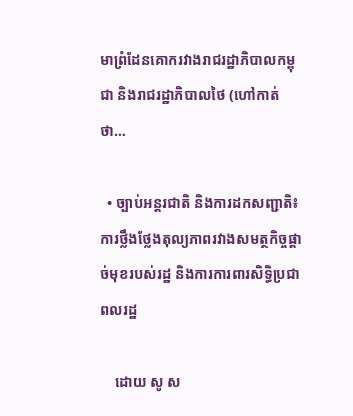មាព្រំដែនគោករវាងរាជរដ្ឋាភិបាលកម្ពុជា និងរាជរដ្ឋាភិបាលថៃ (ហៅកាត់ថា…

  • ច្បាប់អន្តរជាតិ និងការដកសញ្ជាតិ៖ ការថ្លឹងថ្លែងតុល្យភាពរវាងសមត្ថកិច្ចផ្តាច់មុខរបស់រដ្ឋ និងការការពារសិទ្ធិប្រជាពលរដ្ឋ

    ដោយ សូ ស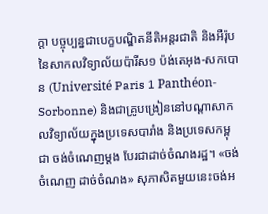ក្តា បច្ចុប្បន្នជាបេក្ខបណ្ឌិតនីតិអន្តរជាតិ និងអឺរ៉ុប នៃសាកលវិទ្យាល័យប៉ារីស១ ប៉ង់តេអុង-សកបោន (Université Paris 1 Panthéon-Sorbonne) និងជាគ្រូបង្រៀននៅបណ្តាសាកលវិទ្យាល័យក្នុងប្រទេសបារាំង និងប្រទេសកម្ពុជា ចង់ចំណេញម្តង បែរជាដាច់ចំណងរដ្ឋ។ «ចង់ចំណេញ ដាច់ចំណង» សុភាសិតមួយនេះចង់អ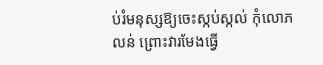ប់រំមនុស្សឱ្យចេះស្កប់ស្កល់ កុំលោភលន់ ព្រោះវារមែងធ្វើ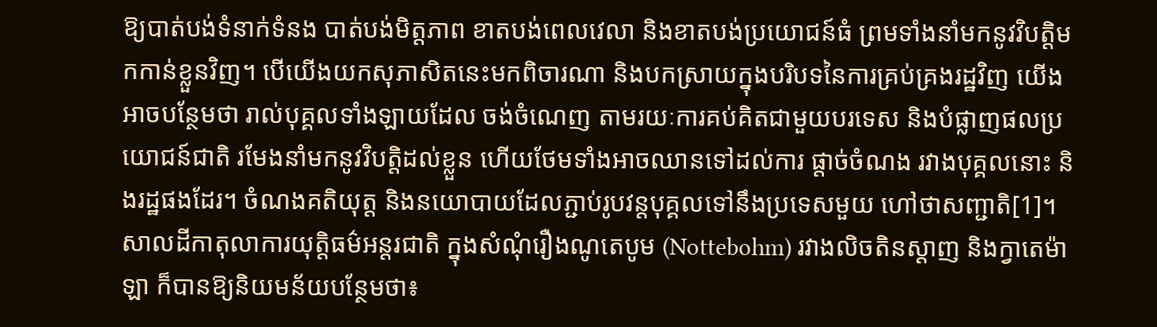ឱ្យបាត់បង់ទំនាក់ទំនង បាត់បង់មិត្តភាព ខាតបង់ពេលវេលា និងខាតបង់ប្រយោជន៍ធំ ព្រមទាំងនាំមកនូវវិបត្តិមកកាន់ខ្លួនវិញ។ បើយើងយកសុភាសិតនេះមកពិចារណា និងបកស្រាយក្នុងបរិបទនៃការគ្រប់គ្រងរដ្ឋវិញ យើងអាចបន្ថែមថា រាល់បុគ្គលទាំងឡាយដែល ចង់ចំណេញ តាមរយៈការគប់គិតជាមួយបរទេស និងបំផ្លាញផលប្រយោជន៍ជាតិ រមែងនាំមកនូវវិបត្តិដល់ខ្លួន ហើយថែមទាំងអាចឈានទៅដល់ការ ផ្តាច់ចំណង រវាងបុគ្គលនោះ និងរដ្ឋផងដែរ។ ចំណងគតិយុត្ត និងនយោបាយដែលភ្ជាប់រូបវន្តបុគ្គលទៅនឹងប្រទេសមួយ ហៅថាសញ្ជាតិ[1]។សាលដីកាតុលាការយុត្តិធម៌អន្តរជាតិ ក្នុងសំណុំរឿងណូតេបូម (Nottebohm) រវាងលិចតិនស្តាញ និងក្វាតេម៉ាឡា ក៏បានឱ្យនិយមន័យបន្ថែមថា៖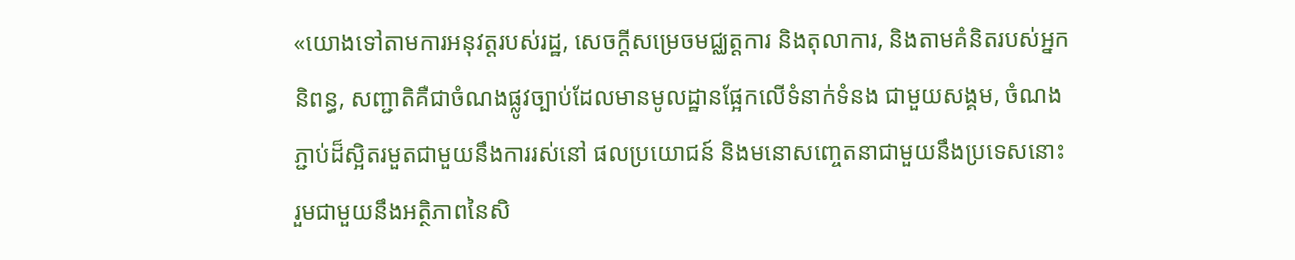«យោងទៅតាមការអនុវត្តរបស់រដ្ឋ, សេចក្តីសម្រេចមជ្ឈត្តការ និងតុលាការ, និងតាមគំនិតរបស់អ្នកនិពន្ធ, សញ្ជាតិគឺជាចំណងផ្លូវច្បាប់ដែលមានមូលដ្ឋានផ្អែកលើទំនាក់ទំនង ជាមួយសង្គម, ចំណងភ្ជាប់ដ៏ស្អិតរមួតជាមួយនឹងការរស់នៅ ផលប្រយោជន៍ និងមនោសញ្ចេតនាជាមួយនឹងប្រទេសនោះ រួមជាមួយនឹងអត្ថិភាពនៃសិ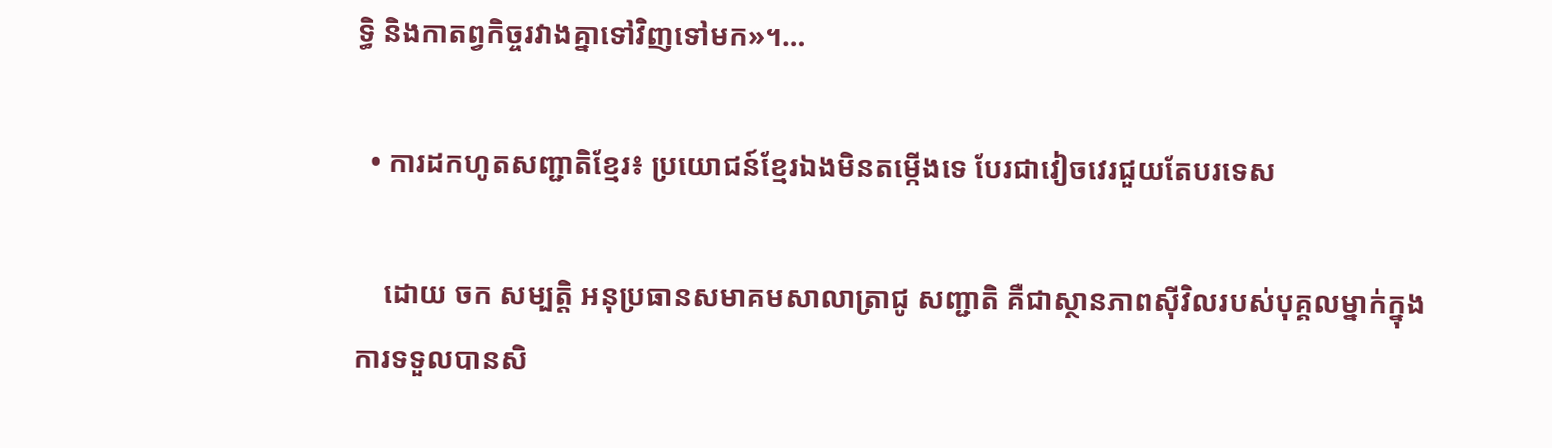ទ្ធិ និងកាតព្វកិច្ចរវាងគ្នាទៅវិញទៅមក»។…

  • ការដកហូតសញ្ជាតិខ្មែរ៖ ប្រយោជន៍ខ្មែរឯងមិនតម្កើងទេ បែរជាវៀចវេរជួយតែបរទេស

    ដោយ ចក សម្បត្តិ អនុប្រធានសមាគមសាលាត្រាជូ សញ្ជាតិ គឺជាស្ថានភាពស៊ីវិលរបស់បុគ្គលម្នាក់ក្នុងការទទួលបានសិ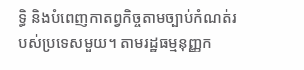ទ្ធិ និងបំពេញកាតព្វកិច្ចតាមច្បាប់កំណត់របស់ប្រទេសមួយ។ តាមរដ្ឋធម្មនុញ្ញក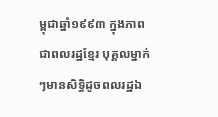ម្ពុជាឆ្នាំ១៩៩៣ ក្នុងភាពជាពលរដ្ឋខ្មែរ បុគ្គលម្នាក់ៗមានសិទ្ធិដូចពលរដ្ឋឯ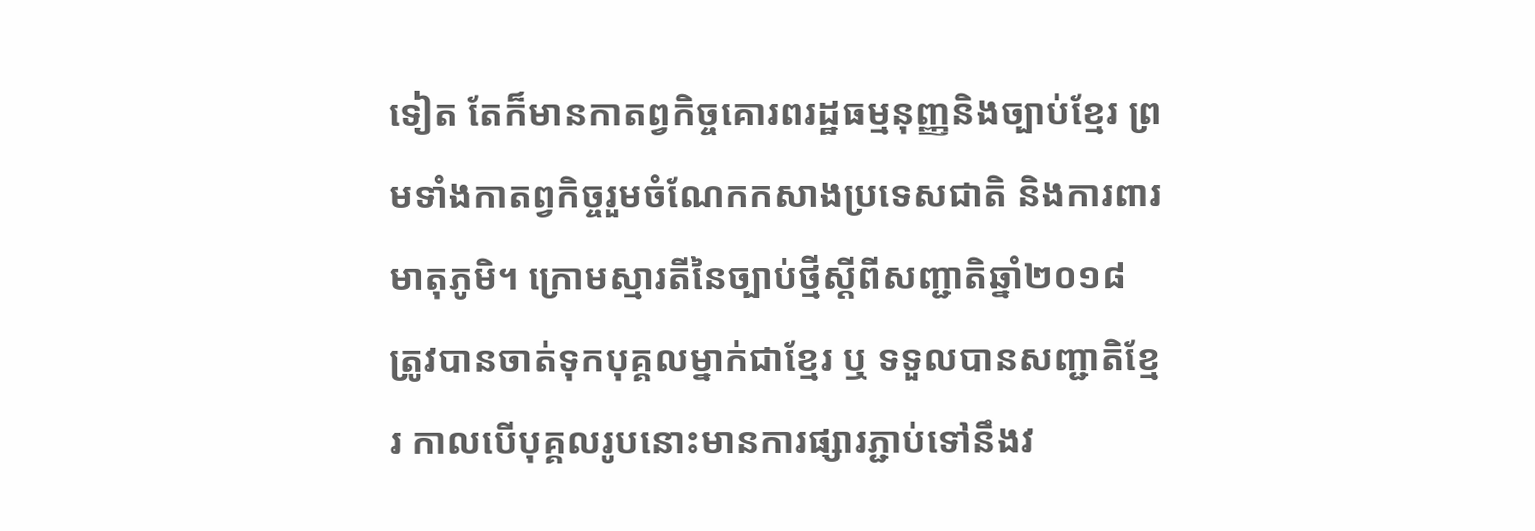ទៀត តែក៏មានកាតព្វកិច្ចគោរពរដ្ឋធម្មនុញ្ញនិងច្បាប់ខ្មែរ ព្រមទាំងកាតព្វកិច្ចរួមចំណែកកសាងប្រទេសជាតិ និងការពារមាតុភូមិ។ ក្រោមស្មារតីនៃច្បាប់ថ្មីស្តីពីសញ្ជាតិឆ្នាំ២០១៨ ត្រូវបានចាត់ទុកបុគ្គលម្នាក់ជាខ្មែរ ឬ ទទួលបានសញ្ជាតិខ្មែរ កាលបើបុគ្គលរូបនោះមានការផ្សារភ្ជាប់ទៅនឹងវ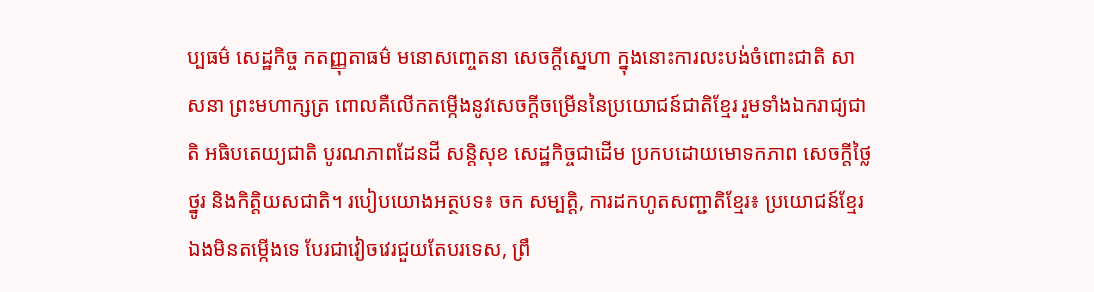ប្បធម៌ សេដ្ឋកិច្ច កតញ្ញុតាធម៌ មនោសញ្ចេតនា សេចក្តីស្នេហា ក្នុងនោះការលះបង់ចំពោះជាតិ សាសនា ព្រះមហាក្សត្រ ពោលគឺលើកតម្កើងនូវសេចក្តីចម្រើននៃប្រយោជន៍ជាតិខ្មែរ រួមទាំងឯករាជ្យជាតិ អធិបតេយ្យជាតិ បូរណភាពដែនដី សន្តិសុខ សេដ្ឋកិច្ចជាដើម ប្រកបដោយមោទកភាព សេចក្តីថ្លៃថ្នូរ និងកិត្តិយសជាតិ។ របៀបយោងអត្ថបទ៖ ចក សម្បត្តិ, ការដកហូតសញ្ជាតិខ្មែរ៖ ប្រយោជន៍ខ្មែរឯងមិនតម្កើងទេ បែរជាវៀចវេរជួយតែបរទេស, ព្រឹ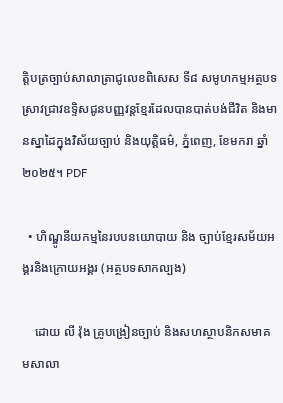ត្តិបត្រច្បាប់សាលាត្រាជូលេខពិសេស ទី៨ សមូហកម្មអត្ថបទស្រាវជ្រាវឧទ្ទិសជូនបញ្ញវន្តខ្មែរដែលបានបាត់បង់ជីវិត និងមានស្នាដៃក្នុងវិស័យច្បាប់ និងយុត្តិធម៌, ភ្នំពេញ, ខែមករា ឆ្នាំ២០២៥។ PDF

  • ហិណ្ឌូនីយកម្មនៃរបបនយោបាយ និង ច្បាប់ខ្មែរសម័យអង្គរនិងក្រោយអង្គរ (អត្ថបទសាកល្បង)

    ដោយ លី វ៉ុង គ្រូបង្រៀនច្បាប់ និងសហស្ថាបនិកសមាគមសាលា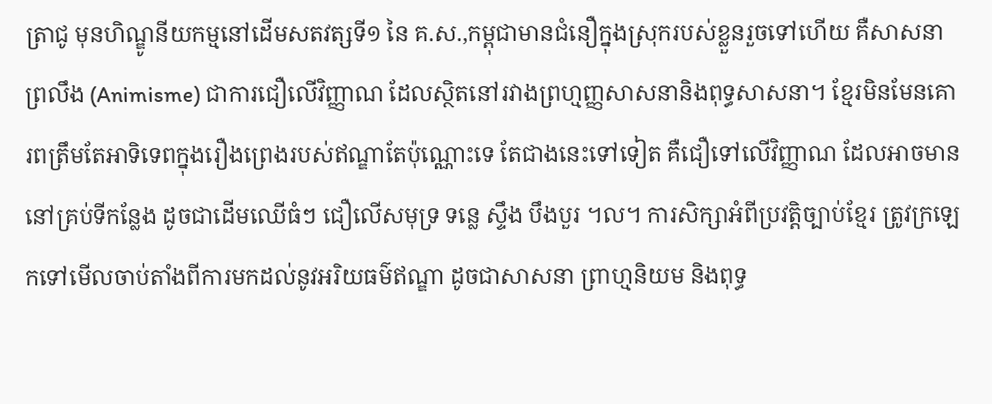ត្រាជូ មុនហិណ្ឌូនីយកម្មនៅដើមសតវត្សទី១ នៃ គ.ស.,កម្ពុជាមានជំនឿក្នុងស្រុករបស់ខ្លួនរួចទៅហើយ គឺសាសនាព្រលឹង (Animisme) ជាការជឿលើវិញ្ញាណ ដែលស្ថិតនៅរវាងព្រហ្មញ្ញសាសនានិងពុទ្ធសាសនា។ ខ្មែរមិនមែនគោរពត្រឹមតែអាទិទេពក្នុងរឿងព្រេងរបស់ឥណ្ឌាតែប៉ុណ្ណោះទេ តែជាងនេះទៅទៀត គឺជឿទៅលើវិញ្ញាណ ដែលអាចមាននៅគ្រប់ទីកន្លែង ដូចជាដើមឈើធំៗ ជឿលើសមុទ្រ ទន្លេ ស្ទឹង បឹងបួរ ។ល។ ការសិក្សាអំពីប្រវត្តិច្បាប់ខ្មែរ ត្រូវក្រឡេកទៅមើលចាប់តាំងពីការមកដល់នូវអរិយធម៌ឥណ្ឌា ដូចជាសាសនា ព្រាហ្មនិយម និងពុទ្ធ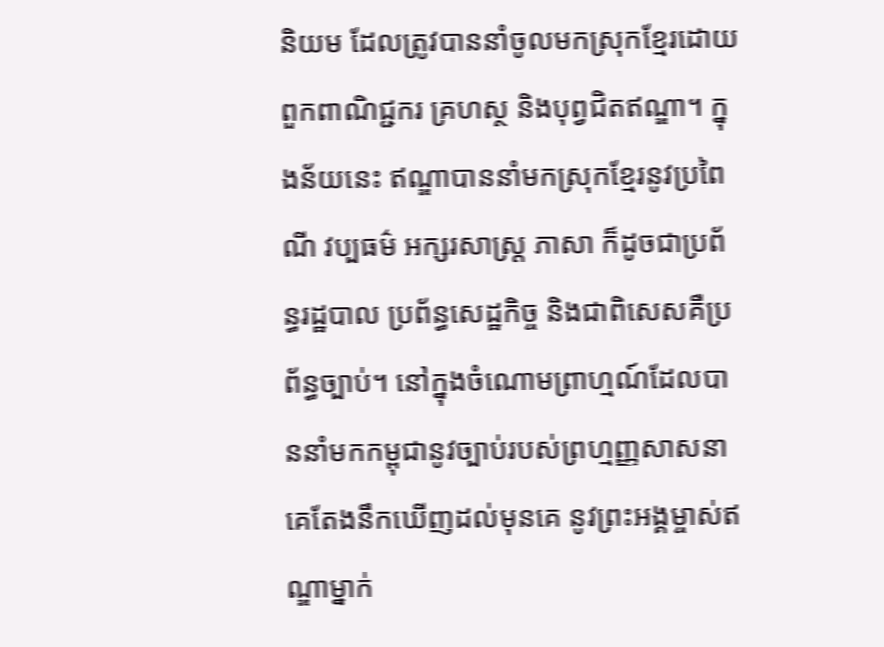និយម ដែលត្រូវបាននាំចូលមកស្រុកខ្មែរដោយពួកពាណិជ្ជករ គ្រហស្ថ និងបុព្វជិតឥណ្ឌា។ ក្នុងន័យនេះ ឥណ្ឌាបាននាំមកស្រុកខ្មែរនូវប្រពៃណី វប្បធម៌ អក្សរសាស្ត្រ ភាសា ក៏ដូចជាប្រព័ន្ធរដ្ឋបាល ប្រព័ន្ធសេដ្ឋកិច្ច និងជាពិសេសគឺប្រព័ន្ធច្បាប់។ នៅក្នុងចំណោមព្រាហ្មណ៍ដែលបាននាំមកកម្ពុជានូវច្បាប់របស់ព្រហ្មញ្ញសាសនា គេតែងនឹកឃើញដល់មុនគេ នូវព្រះអង្គម្ចាស់ឥណ្ឌាម្នាក់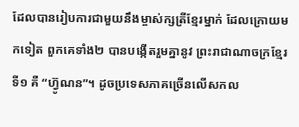ដែលបានរៀបការជាមួយនឹងម្ចាស់ក្សត្រីខ្មែរម្នាក់ ដែលក្រោយមកទៀត ពួកគេទាំង២ បានបង្កើតរួមគ្នានូវ ព្រះរាជាណាចក្រខ្មែរទី១ គឺ “ហ្វ៊ូណន”។ ដូចប្រទេសភាគច្រើនលើសកល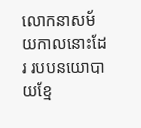លោកនាសម័យកាលនោះដែរ របបនយោបាយខ្មែ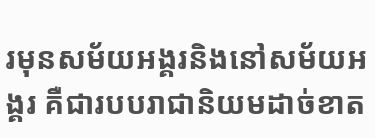រមុនសម័យអង្គរនិងនៅសម័យអង្គរ គឺជារបបរាជានិយមដាច់ខាត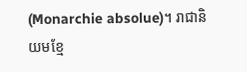(Monarchie absolue)។ រាជានិយមខ្មែ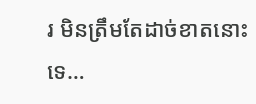រ មិនត្រឹមតែដាច់ខាតនោះទេ…